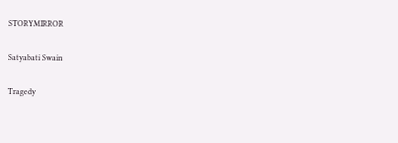STORYMIRROR

Satyabati Swain

Tragedy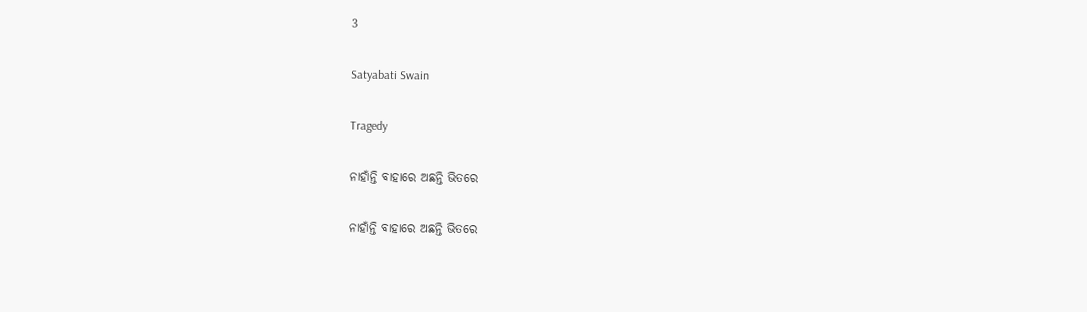3

Satyabati Swain

Tragedy

ନାହାଁନ୍ତି ବାହାରେ ଅଛନ୍ତି ଭିତରେ

ନାହାଁନ୍ତି ବାହାରେ ଅଛନ୍ତି ଭିତରେ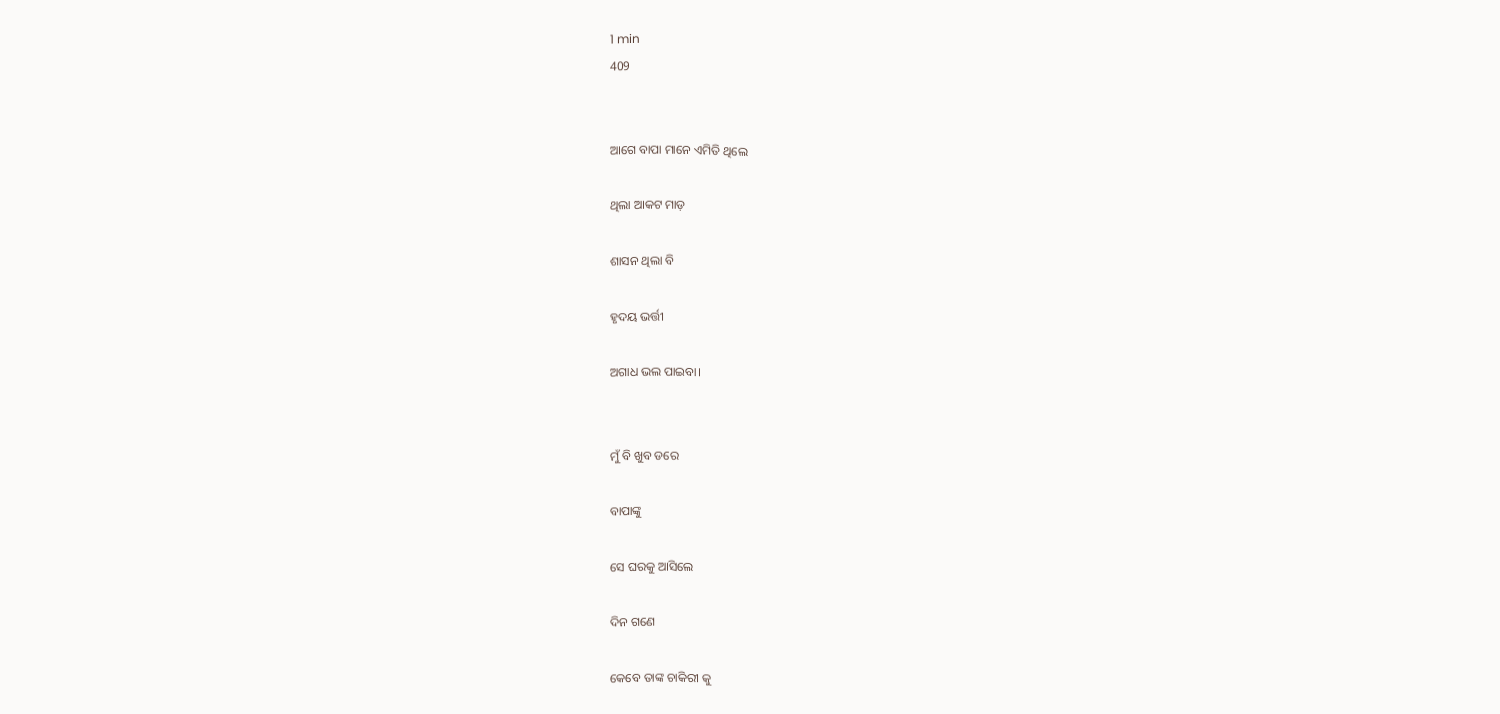1 min
409


ଆଗେ ବାପା ମାନେ ଏମିତି ଥିଲେ

ଥିଲା ଆକଟ ମାଡ଼

ଶାସନ ଥିଲା ବି

ହୃଦୟ ଭର୍ତ୍ତୀ

ଅଗାଧ ଭଲ ପାଇବା।


ମୁଁ ବି ଖୁବ ଡରେ

ବାପାଙ୍କୁ

ସେ ଘରକୁ ଆସିଲେ

ଦିନ ଗଣେ

କେବେ ତାଙ୍କ ଚାକିରୀ କୁ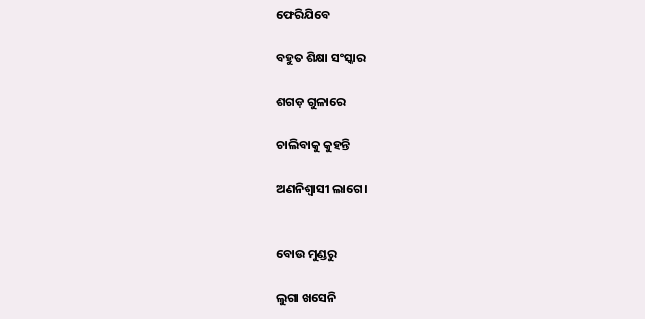ଫେରିଯିବେ

ବହୁତ ଶିକ୍ଷା ସଂସ୍କାର

ଶଗଡ଼ ଗୁଳାରେ

ଚାଲିବାକୁ କୁହନ୍ତି

ଅଣନିଶ୍ୱାସୀ ଲାଗେ।


ବୋଉ ମୁଣ୍ଡରୁ

ଲୁଗା ଖସେନି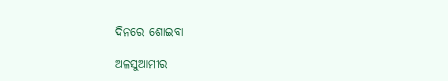ଦିନରେ ଶୋଇବା

ଅଳସୁଆମୀର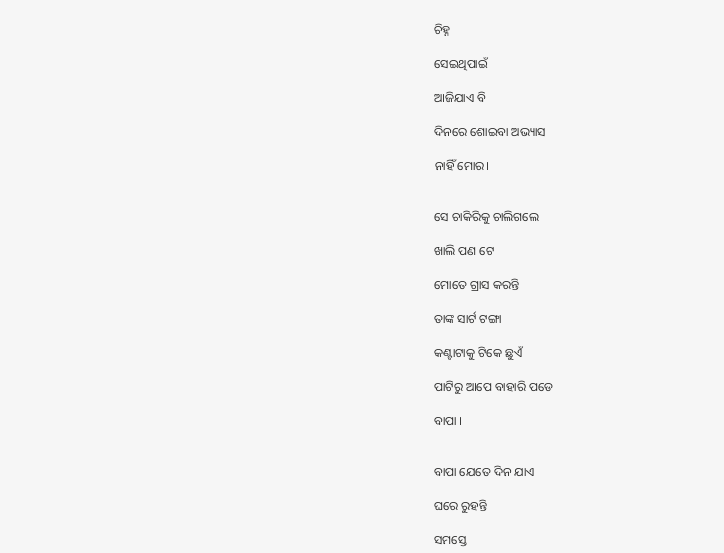ଚିହ୍ନ

ସେଇଥିପାଇଁ

ଆଜିଯାଏ ବି

ଦିନରେ ଶୋଇବା ଅଭ୍ୟାସ

ନାହିଁ ମୋର।


ସେ ଚାକିରିକୁ ଚାଲିଗଲେ

ଖାଲି ପଣ ଟେ

ମୋତେ ଗ୍ରାସ କରନ୍ତି

ତାଙ୍କ ସାର୍ଟ ଟଙ୍ଗା

କଣ୍ଟାଟାକୁ ଟିକେ ଛୁଏଁ

ପାଟିରୁ ଆପେ ବାହାରି ପଡେ

ବାପା ।


ବାପା ଯେତେ ଦିନ ଯାଏ

ଘରେ ରୁହନ୍ତି

ସମସ୍ତେ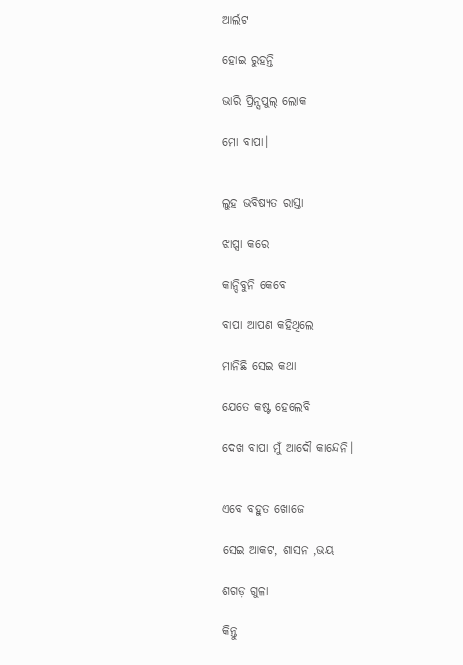ଆର୍ଲଟ

ହୋଇ ରୁହନ୍ତି

ଭାରି ପ୍ରିନ୍ସପୁଲ୍ ଲୋକ

ମୋ ବାପା।


ଲୁହ ଭବିଷ୍ୟତ ରାସ୍ତା

ଝାପ୍ସା କରେ

କାନ୍ଦିବୁନି କେବେ

ବାପା ଆପଣ କହିଥିଲେ

ମାନିଛି ସେଇ କଥା

ଯେତେ କଷ୍ଟ ହେଲେବି

ଦେଖ ବାପା ମୁଁ ଆଦୌ କାନ୍ଦେନି।


ଏବେ ବହୁତ ଖୋଜେ

ସେଇ ଆକଟ, ଶାସନ ,ଭୟ

ଶଗଡ଼ ଗୁଳା

କିନ୍ତୁ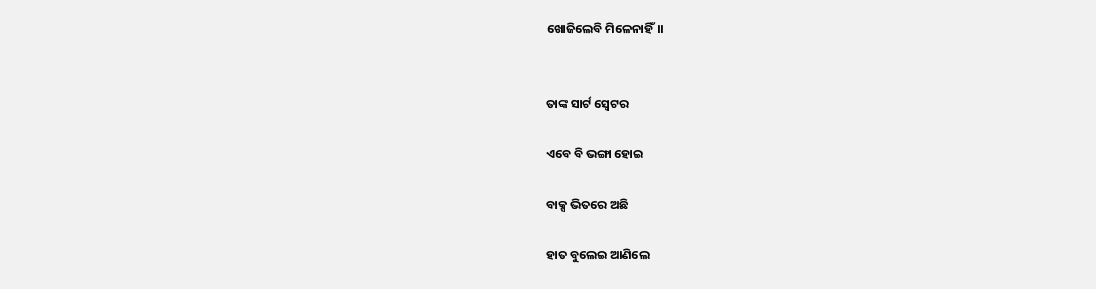ଖୋଜିଲେବି ମିଳେନାହିଁ।।


ତାଙ୍କ ସାର୍ଟ ସ୍ବେଟର

ଏବେ ବି ଭଙ୍ଗା ହୋଇ

ବାକ୍ସ ଭିତରେ ଅଛି

ହାତ ବୁଲେଇ ଆଣିଲେ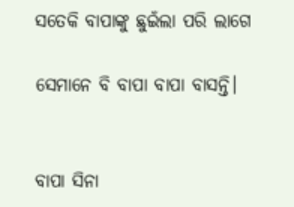ସତେକି ବାପାଙ୍କୁ ଛୁଇଁଲା ପରି ଲାଗେ

ସେମାନେ ବି ବାପା ବାପା ବାସନ୍ତି।


ବାପା ସିନା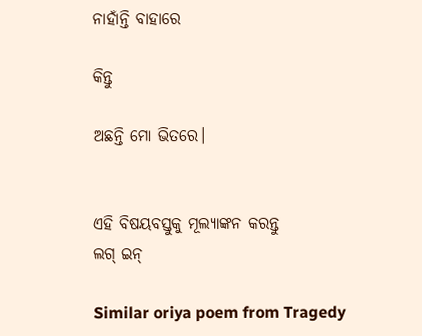ନାହାଁନ୍ତି ବାହାରେ

କିନ୍ତୁ

ଅଛନ୍ତି ମୋ ଭିତରେ।


ଏହି ବିଷୟବସ୍ତୁକୁ ମୂଲ୍ୟାଙ୍କନ କରନ୍ତୁ
ଲଗ୍ ଇନ୍

Similar oriya poem from Tragedy